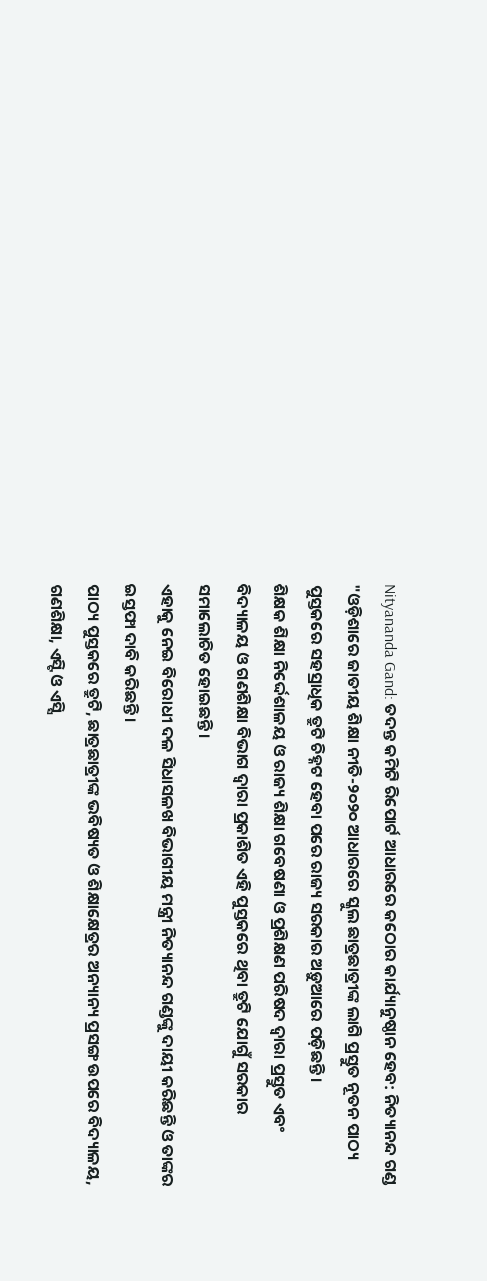Nityananda Gand: ତଦନ୍ତ କମିଟି ରିପୋର୍ଟ ଆଧାରରେ କଠୋର କାର୍ଯ୍ୟାନୁଷ୍ଠାନ ହେବ: ନିତ୍ୟାନନ୍ଦ ଗଣ୍ଡ
"ଓଡ଼ିଶାରେ ଜାତୀୟ ଶିକ୍ଷା ନୀତି-୨୦୨୦ ଆଧାରରେ ସ୍କୁଲ ଛାତ୍ରଛାତ୍ରୀଙ୍କ ଲାଗି ପ୍ରସ୍ତୁତ ନୂତନ ପାଠ୍ୟ ପୁସ୍ତକରେ ସହସ୍ରାଧିକ ତ୍ରୁଟି ଚିହ୍ନଟ ହେବା ପରେ ରାଜ୍ୟ ସରକାର ଅଡ଼ୁଆରେ ପଡ଼ିଛନ୍ତି।
ଶିକ୍ଷକ ଶିକ୍ଷା ନିର୍ଦ୍ଦେଶାଳୟ ଓ ରାଜ୍ୟ ଶିକ୍ଷା ଗବେଷଣା ଓ ପ୍ରଶିକ୍ଷଣ ପରିଷଦ ଦ୍ବାରା ପ୍ରସ୍ତୁତ ଏବଂ ବିଦ୍ୟାଳୟ ଓ ଗଣଶିକ୍ଷା ବିଭାଗ ଦ୍ବାରା ପ୍ରକାଶିତ ଏହି ପୁସ୍ତକରେ ଥିବା ତ୍ରୁଟି ଯୋଗୁଁ ସରକାର ସମାଲୋଚିତ ହୋଇଛନ୍ତି।
ଏହାକୁ ନେଇ ବିରୋଧୀ ଦଳ ସିଧାସଳଖ ବିଭାଗୀୟ ମନ୍ତ୍ରୀ ନିତ୍ୟାନନ୍ଦ ଗଣ୍ଡଙ୍କୁ ଦାୟୀ କରିଛନ୍ତି ଓ ତାଙ୍କର ଇସ୍ତଫା ଦାବି କରିଛନ୍ତି।
ପାଠ୍ୟ ପୁସ୍ତକରେ ତ୍ରୁଟି, ଛାତ୍ରଛାତ୍ରୀଙ୍କ ଭବିଷ୍ୟତ ଓ ଶିକ୍ଷାକ୍ଷେତ୍ରର ଅନ୍ୟାନ୍ୟ ପ୍ରସଙ୍ଗ ଉପରେ ବିଦ୍ୟାଳୟ, ଗଣଶିକ୍ଷା, ଏସ୍ଟି ଓ ଏସ୍ସି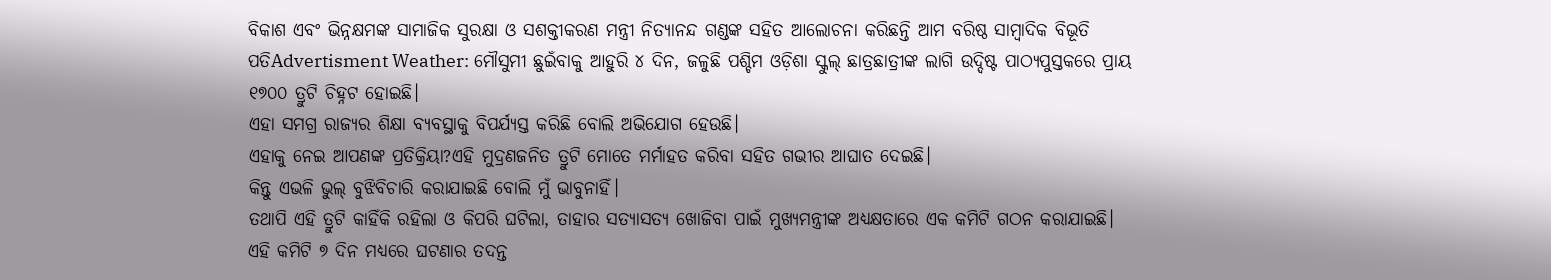ବିକାଶ ଏବଂ ଭିନ୍ନକ୍ଷମଙ୍କ ସାମାଜିକ ସୁରକ୍ଷା ଓ ସଶକ୍ତୀକରଣ ମନ୍ତ୍ରୀ ନିତ୍ୟାନନ୍ଦ ଗଣ୍ଡଙ୍କ ସହିତ ଆଲୋଚନା କରିଛନ୍ତି ଆମ ବରିଷ୍ଠ ସାମ୍ବାଦିକ ବିଭୂତି ପତିAdvertisment Weather: ମୌସୁମୀ ଛୁଇଁବାକୁ ଆହୁରି ୪ ଦିନ, ଜଳୁଛି ପଶ୍ଚିମ ଓଡ଼ିଶା ସ୍କୁଲ୍ ଛାତ୍ରଛାତ୍ରୀଙ୍କ ଲାଗି ଉଦ୍ଦିଷ୍ଟ ପାଠ୍ୟପୁସ୍ତକରେ ପ୍ରାୟ ୧୭୦୦ ତ୍ରୁଟି ଚିହ୍ନଟ ହୋଇଛି।
ଏହା ସମଗ୍ର ରାଜ୍ୟର ଶିକ୍ଷା ବ୍ୟବସ୍ଥାକୁ ବିପର୍ଯ୍ୟସ୍ତ କରିଛି ବୋଲି ଅଭିଯୋଗ ହେଉଛି।
ଏହାକୁ ନେଇ ଆପଣଙ୍କ ପ୍ରତିକ୍ରିୟା?ଏହି ମୁଦ୍ରଣଜନିତ ତ୍ରୁଟି ମୋତେ ମର୍ମାହତ କରିବା ସହିତ ଗଭୀର ଆଘାତ ଦେଇଛି।
କିନ୍ତୁ ଏଭଳି ଭୁଲ୍ ବୁଝିବିଚାରି କରାଯାଇଛି ବୋଲି ମୁଁ ଭାବୁନାହିଁ।
ତଥାପି ଏହି ତ୍ରୁଟି କାହିଁକି ରହିଲା ଓ କିପରି ଘଟିଲା, ତାହାର ସତ୍ୟାସତ୍ୟ ଖୋଜିବା ପାଇଁ ମୁଖ୍ୟମନ୍ତ୍ରୀଙ୍କ ଅଧ୍ୟକ୍ଷତାରେ ଏକ କମିଟି ଗଠନ କରାଯାଇଛି।
ଏହି କମିଟି ୭ ଦିନ ମଧ୍ୟରେ ଘଟଣାର ତଦନ୍ତ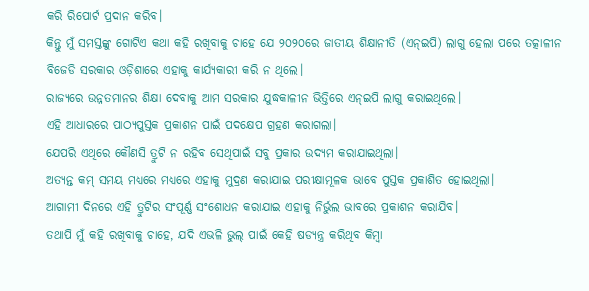କରି ରିପୋର୍ଟ ପ୍ରଦାନ କରିବ।
କିନ୍ତୁ ମୁଁ ସମସ୍ତଙ୍କୁ ଗୋଟିଏ କଥା କହି ରଖିବାକୁ ଚାହେ ଯେ ୨୦୨୦ରେ ଜାତୀୟ ଶିକ୍ଷାନୀତି (ଏନ୍ଇପି) ଲାଗୁ ହେଲା ପରେ ତତ୍କାଳୀନ ବିଜେଡି ସରକାର ଓଡ଼ିଶାରେ ଏହାକୁ କାର୍ଯ୍ୟକାରୀ କରି ନ ଥିଲେ।
ରାଜ୍ୟରେ ଉନ୍ନତମାନର ଶିକ୍ଷା ଦେବାକୁ ଆମ ସରକାର ଯୁଦ୍ଧକାଳୀନ ଭିତ୍ତିରେ ଏନ୍ଇପି ଲାଗୁ କରାଇଥିଲେ।
ଏହି ଆଧାରରେ ପାଠ୍ୟପୁସ୍ତକ ପ୍ରକାଶନ ପାଇଁ ପଦକ୍ଷେପ ଗ୍ରହଣ କରାଗଲା।
ଯେପରି ଏଥିରେ କୌଣସି ତ୍ରୁଟି ନ ରହିବ ସେଥିପାଇଁ ସବୁ ପ୍ରକାର ଉଦ୍ୟମ କରାଯାଇଥିଲା।
ଅତ୍ୟନ୍ତ କମ୍ ସମୟ ମଧ୍ୟରେ ମଧ୍ୟରେ ଏହାକୁ ମୁଦ୍ରଣ କରାଯାଇ ପରୀକ୍ଷାମୂଳକ ଭାବେ ପୁସ୍ତକ ପ୍ରକାଶିତ ହୋଇଥିଲା।
ଆଗାମୀ ଦିନରେ ଏହି ତ୍ରୁଟିର ସଂପୂର୍ଣ୍ଣ ସଂଶୋଧନ କରାଯାଇ ଏହାକୁ ନିର୍ଭୁଲ ଭାବରେ ପ୍ରକାଶନ କରାଯିବ।
ତଥାପି ମୁଁ କହି ରଖିବାକୁ ଚାହେ, ଯଦି ଏଭଳି ଭୁଲ୍ ପାଇଁ କେହି ଷଡ୍ଯନ୍ତ୍ର କରିଥିବ କିମ୍ବା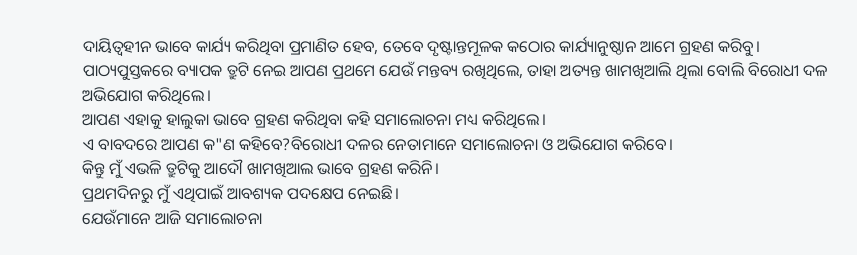ଦାୟିତ୍ବହୀନ ଭାବେ କାର୍ଯ୍ୟ କରିଥିବା ପ୍ରମାଣିତ ହେବ, ତେବେ ଦୃଷ୍ଟାନ୍ତମୂଳକ କଠୋର କାର୍ଯ୍ୟାନୁଷ୍ଠାନ ଆମେ ଗ୍ରହଣ କରିବୁ।
ପାଠ୍ୟପୁସ୍ତକରେ ବ୍ୟାପକ ତ୍ରୁଟି ନେଇ ଆପଣ ପ୍ରଥମେ ଯେଉଁ ମନ୍ତବ୍ୟ ରଖିଥିଲେ, ତାହା ଅତ୍ୟନ୍ତ ଖାମଖିଆଲି ଥିଲା ବୋଲି ବିରୋଧୀ ଦଳ ଅଭିଯୋଗ କରିଥିଲେ।
ଆପଣ ଏହାକୁ ହାଲୁକା ଭାବେ ଗ୍ରହଣ କରିଥିବା କହି ସମାଲୋଚନା ମଧ୍ୟ କରିଥିଲେ।
ଏ ବାବଦରେ ଆପଣ କ"ଣ କହିବେ?ବିରୋଧୀ ଦଳର ନେତାମାନେ ସମାଲୋଚନା ଓ ଅଭିଯୋଗ କରିବେ।
କିନ୍ତୁ ମୁଁ ଏଭଳି ତ୍ରୁଟିକୁ ଆଦୌ ଖାମଖିଆଲ ଭାବେ ଗ୍ରହଣ କରିନି।
ପ୍ରଥମଦିନରୁ ମୁଁ ଏଥିପାଇଁ ଆବଶ୍ୟକ ପଦକ୍ଷେପ ନେଇଛି।
ଯେଉଁମାନେ ଆଜି ସମାଲୋଚନା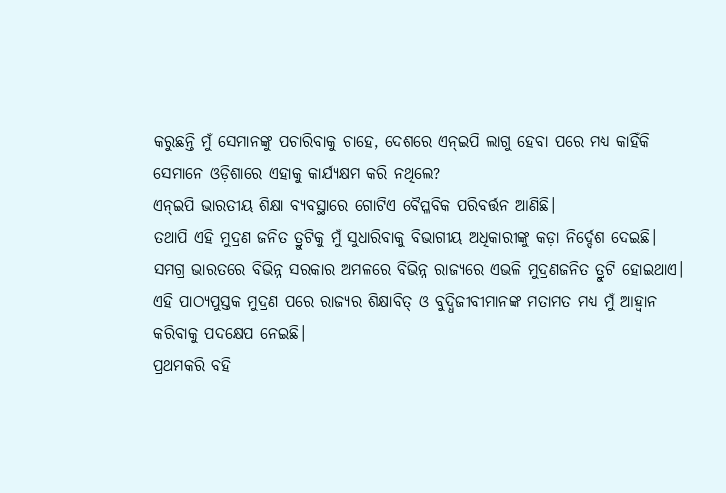କରୁଛନ୍ତି ମୁଁ ସେମାନଙ୍କୁ ପଚାରିବାକୁ ଚାହେ, ଦେଶରେ ଏନ୍ଇପି ଲାଗୁ ହେବା ପରେ ମଧ୍ୟ କାହିଁକି ସେମାନେ ଓଡ଼ିଶାରେ ଏହାକୁ କାର୍ଯ୍ୟକ୍ଷମ କରି ନଥିଲେ?
ଏନ୍ଇପି ଭାରତୀୟ ଶିକ୍ଷା ବ୍ୟବସ୍ଥାରେ ଗୋଟିଏ ବୈପ୍ଳବିକ ପରିବର୍ତ୍ତନ ଆଣିଛି।
ତଥାପି ଏହି ମୁଦ୍ରଣ ଜନିତ ତ୍ରୁଟିକୁ ମୁଁ ସୁଧାରିବାକୁ ବିଭାଗୀୟ ଅଧିକାରୀଙ୍କୁ କଡ଼ା ନିର୍ଦ୍ଦେଶ ଦେଇଛି।
ସମଗ୍ର ଭାରତରେ ବିଭିନ୍ନ ସରକାର ଅମଳରେ ବିଭିନ୍ନ ରାଜ୍ୟରେ ଏଭଳି ମୁଦ୍ରଣଜନିତ ତ୍ରୁଟି ହୋଇଥାଏ।
ଏହି ପାଠ୍ୟପୁସ୍ତକ ମୁଦ୍ରଣ ପରେ ରାଜ୍ୟର ଶିକ୍ଷାବିତ୍ ଓ ବୁଦ୍ଧିଜୀବୀମାନଙ୍କ ମତାମତ ମଧ୍ୟ ମୁଁ ଆହ୍ବାନ କରିବାକୁ ପଦକ୍ଷେପ ନେଇଛି।
ପ୍ରଥମକରି ବହି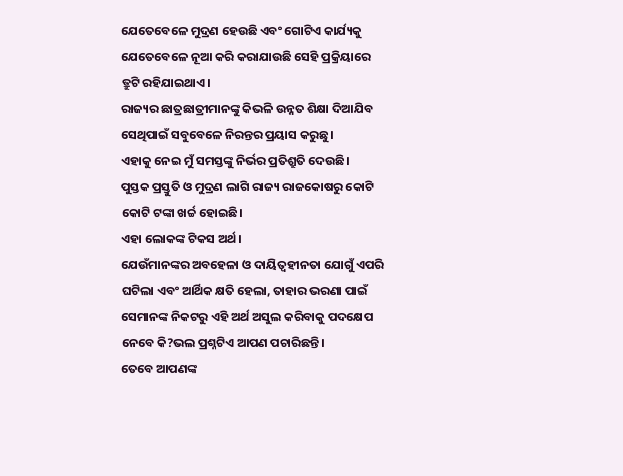ଯେତେବେଳେ ମୁଦ୍ରଣ ହେଉଛି ଏବଂ ଗୋଟିଏ କାର୍ଯ୍ୟକୁ ଯେତେବେଳେ ନୂଆ କରି କରାଯାଉଛି ସେହି ପ୍ରକ୍ରିୟାରେ ତ୍ରୁଟି ରହିଯାଇଥାଏ।
ରାଜ୍ୟର ଛାତ୍ରଛାତ୍ରୀମାନଙ୍କୁ କିଭଳି ଉନ୍ନତ ଶିକ୍ଷା ଦିଆଯିବ ସେଥିପାଇଁ ସବୁବେଳେ ନିରନ୍ତର ପ୍ରୟାସ କରୁଛୁ।
ଏହାକୁ ନେଇ ମୁଁ ସମସ୍ତଙ୍କୁ ନିର୍ଭର ପ୍ରତିଶ୍ରୁତି ଦେଉଛି।
ପୁସ୍ତକ ପ୍ରସ୍ତୁତି ଓ ମୁଦ୍ରଣ ଲାଗି ରାଜ୍ୟ ରାଜକୋଷରୁ କୋଟି କୋଟି ଟଙ୍କା ଖର୍ଚ୍ଚ ହୋଇଛି।
ଏହା ଲୋକଙ୍କ ଟିକସ ଅର୍ଥ।
ଯେଉଁମାନଙ୍କର ଅବହେଳା ଓ ଦାୟିତ୍ବହୀନତା ଯୋଗୁଁ ଏପରି ଘଟିଲା ଏବଂ ଆର୍ଥିକ କ୍ଷତି ହେଲା, ତାହାର ଭରଣା ପାଇଁ ସେମାନଙ୍କ ନିକଟରୁ ଏହି ଅର୍ଥ ଅସୁଲ କରିବାକୁ ପଦକ୍ଷେପ ନେବେ କି?ଭଲ ପ୍ରଶ୍ନଟିଏ ଆପଣ ପଚାରିଛନ୍ତି।
ତେବେ ଆପଣଙ୍କ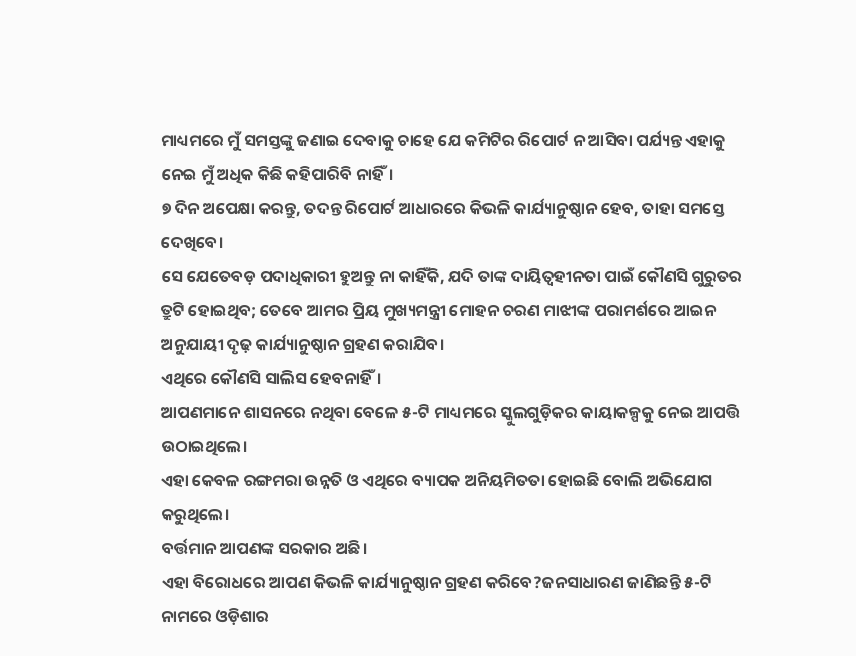ମାଧ୍ୟମରେ ମୁଁ ସମସ୍ତଙ୍କୁ ଜଣାଇ ଦେବାକୁ ଚାହେ ଯେ କମିଟିର ରିପୋର୍ଟ ନ ଆସିବା ପର୍ଯ୍ୟନ୍ତ ଏହାକୁ ନେଇ ମୁଁ ଅଧିକ କିଛି କହିପାରିବି ନାହିଁ।
୭ ଦିନ ଅପେକ୍ଷା କରନ୍ତୁ, ତଦନ୍ତ ରିପୋର୍ଟ ଆଧାରରେ କିଭଳି କାର୍ଯ୍ୟାନୁଷ୍ଠାନ ହେବ, ତାହା ସମସ୍ତେ ଦେଖିବେ।
ସେ ଯେତେବଡ଼ ପଦାଧିକାରୀ ହୁଅନ୍ତୁ ନା କାହିଁକି, ଯଦି ତାଙ୍କ ଦାୟିତ୍ବହୀନତା ପାଇଁ କୌଣସି ଗୁରୁତର ତ୍ରୁଟି ହୋଇଥିବ; ତେବେ ଆମର ପ୍ରିୟ ମୁଖ୍ୟମନ୍ତ୍ରୀ ମୋହନ ଚରଣ ମାଝୀଙ୍କ ପରାମର୍ଶରେ ଆଇନ ଅନୁଯାୟୀ ଦୃଢ଼ କାର୍ଯ୍ୟାନୁଷ୍ଠାନ ଗ୍ରହଣ କରାଯିବ।
ଏଥିରେ କୌଣସି ସାଲିସ ହେବନାହିଁ।
ଆପଣମାନେ ଶାସନରେ ନଥିବା ବେଳେ ୫-ଟି ମାଧ୍ୟମରେ ସ୍କୁଲଗୁଡ଼ିକର କାୟାକଳ୍ପକୁ ନେଇ ଆପତ୍ତି ଉଠାଇଥିଲେ।
ଏହା କେବଳ ରଙ୍ଗମରା ଉନ୍ନତି ଓ ଏଥିରେ ବ୍ୟାପକ ଅନିୟମିତତା ହୋଇଛି ବୋଲି ଅଭିଯୋଗ କରୁଥିଲେ।
ବର୍ତ୍ତମାନ ଆପଣଙ୍କ ସରକାର ଅଛି।
ଏହା ବିରୋଧରେ ଆପଣ କିଭଳି କାର୍ଯ୍ୟାନୁଷ୍ଠାନ ଗ୍ରହଣ କରିବେ?ଜନସାଧାରଣ ଜାଣିଛନ୍ତି ୫-ଟି ନାମରେ ଓଡ଼ିଶାର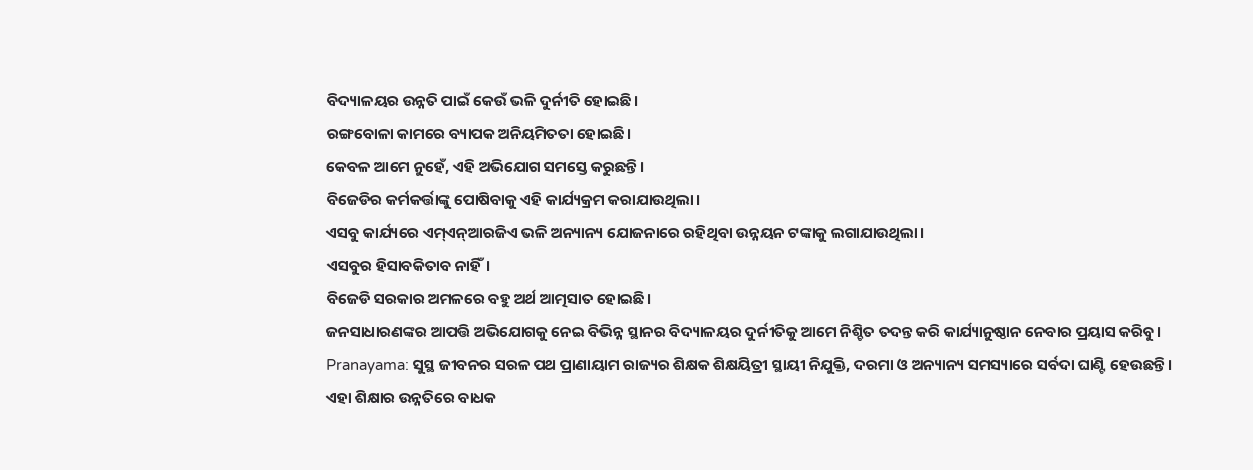ବିଦ୍ୟାଳୟର ଉନ୍ନତି ପାଇଁ କେଉଁ ଭଳି ଦୁର୍ନୀତି ହୋଇଛି।
ରଙ୍ଗବୋଳା କାମରେ ବ୍ୟାପକ ଅନିୟମିତତା ହୋଇଛି।
କେବଳ ଆମେ ନୁହେଁ, ଏହି ଅଭିଯୋଗ ସମସ୍ତେ କରୁଛନ୍ତି।
ବିଜେଡିର କର୍ମକର୍ତ୍ତାଙ୍କୁ ପୋଷିବାକୁ ଏହି କାର୍ଯ୍ୟକ୍ରମ କରାଯାଉଥିଲା।
ଏସବୁ କାର୍ଯ୍ୟରେ ଏମ୍ଏନ୍ଆରଜିଏ ଭଳି ଅନ୍ୟାନ୍ୟ ଯୋଜନାରେ ରହିଥିବା ଉନ୍ନୟନ ଟଙ୍କାକୁ ଲଗାଯାଉଥିଲା।
ଏସବୁର ହିସାବକିତାବ ନାହିଁ।
ବିଜେଡି ସରକାର ଅମଳରେ ବହୁ ଅର୍ଥ ଆତ୍ମସାତ ହୋଇଛି।
ଜନସାଧାରଣଙ୍କର ଆପତ୍ତି ଅଭିଯୋଗକୁ ନେଇ ବିଭିନ୍ନ ସ୍ଥାନର ବିଦ୍ୟାଳୟର ଦୁର୍ନୀତିକୁ ଆମେ ନିଶ୍ଚିତ ତଦନ୍ତ କରି କାର୍ଯ୍ୟାନୁଷ୍ଠାନ ନେବାର ପ୍ରୟାସ କରିବୁ।
Pranayama: ସୁସ୍ଥ ଜୀବନର ସରଳ ପଥ ପ୍ରାଣାୟାମ ରାଜ୍ୟର ଶିକ୍ଷକ ଶିକ୍ଷୟିତ୍ରୀ ସ୍ଥାୟୀ ନିଯୁକ୍ତି, ଦରମା ଓ ଅନ୍ୟାନ୍ୟ ସମସ୍ୟାରେ ସର୍ବଦା ଘାଣ୍ଟି ହେଉଛନ୍ତି।
ଏହା ଶିକ୍ଷାର ଉନ୍ନତିରେ ବାଧକ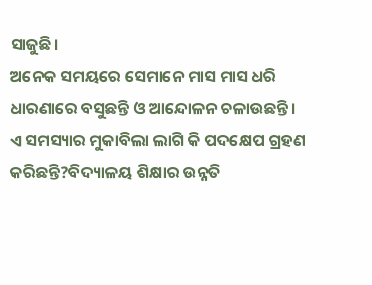ସାଜୁଛି।
ଅନେକ ସମୟରେ ସେମାନେ ମାସ ମାସ ଧରି ଧାରଣାରେ ବସୁଛନ୍ତି ଓ ଆନ୍ଦୋଳନ ଚଳାଉଛନ୍ତି।
ଏ ସମସ୍ୟାର ମୁକାବିଲା ଲାଗି କି ପଦକ୍ଷେପ ଗ୍ରହଣ କରିଛନ୍ତି?ବିଦ୍ୟାଳୟ ଶିକ୍ଷାର ଉନ୍ନତି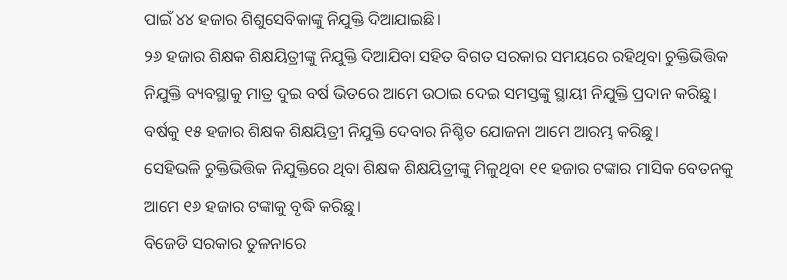ପାଇଁ ୪୪ ହଜାର ଶିଶୁସେବିକାଙ୍କୁ ନିଯୁକ୍ତି ଦିଆଯାଇଛି।
୨୬ ହଜାର ଶିକ୍ଷକ ଶିକ୍ଷୟିତ୍ରୀଙ୍କୁ ନିଯୁକ୍ତି ଦିଆଯିବା ସହିତ ବିଗତ ସରକାର ସମୟରେ ରହିଥିବା ଚୁକ୍ତିଭିତ୍ତିକ ନିଯୁକ୍ତି ବ୍ୟବସ୍ଥାକୁ ମାତ୍ର ଦୁଇ ବର୍ଷ ଭିତରେ ଆମେ ଉଠାଇ ଦେଇ ସମସ୍ତଙ୍କୁ ସ୍ଥାୟୀ ନିଯୁକ୍ତି ପ୍ରଦାନ କରିଛୁ।
ବର୍ଷକୁ ୧୫ ହଜାର ଶିକ୍ଷକ ଶିକ୍ଷୟିତ୍ରୀ ନିଯୁକ୍ତି ଦେବାର ନିଶ୍ଚିତ ଯୋଜନା ଆମେ ଆରମ୍ଭ କରିଛୁ।
ସେହିଭଳି ଚୁକ୍ତିଭିତ୍ତିକ ନିଯୁକ୍ତିରେ ଥିବା ଶିକ୍ଷକ ଶିକ୍ଷୟିତ୍ରୀଙ୍କୁ ମିଳୁଥିବା ୧୧ ହଜାର ଟଙ୍କାର ମାସିକ ବେତନକୁ ଆମେ ୧୬ ହଜାର ଟଙ୍କାକୁ ବୃଦ୍ଧି କରିଛୁ।
ବିଜେଡି ସରକାର ତୁଳନାରେ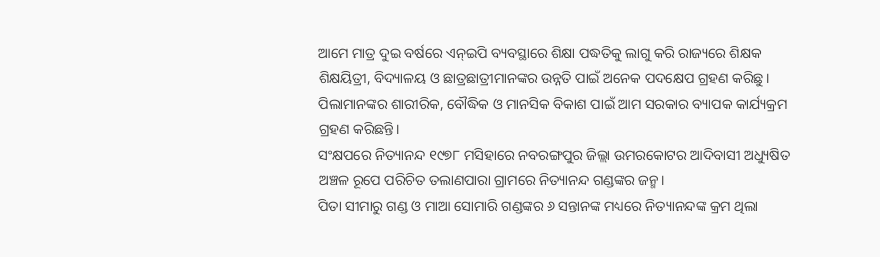ଆମେ ମାତ୍ର ଦୁଇ ବର୍ଷରେ ଏନ୍ଇପି ବ୍ୟବସ୍ଥାରେ ଶିକ୍ଷା ପଦ୍ଧତିକୁ ଲାଗୁ କରି ରାଜ୍ୟରେ ଶିକ୍ଷକ ଶିକ୍ଷୟିତ୍ରୀ, ବିଦ୍ୟାଳୟ ଓ ଛାତ୍ରଛାତ୍ରୀମାନଙ୍କର ଉନ୍ନତି ପାଇଁ ଅନେକ ପଦକ୍ଷେପ ଗ୍ରହଣ କରିଛୁ।
ପିଲାମାନଙ୍କର ଶାରୀରିକ, ବୌଦ୍ଧିକ ଓ ମାନସିକ ବିକାଶ ପାଇଁ ଆମ ସରକାର ବ୍ୟାପକ କାର୍ଯ୍ୟକ୍ରମ ଗ୍ରହଣ କରିଛନ୍ତି।
ସଂକ୍ଷପରେ ନିତ୍ୟାନନ୍ଦ ୧୯୭୮ ମସିହାରେ ନବରଙ୍ଗପୁର ଜିଲ୍ଲା ଉମରକୋଟର ଆଦିବାସୀ ଅଧ୍ୟୁଷିତ ଅଞ୍ଚଳ ରୂପେ ପରିଚିତ ତଲାଣପାରା ଗ୍ରାମରେ ନିତ୍ୟାନନ୍ଦ ଗଣ୍ଡଙ୍କର ଜନ୍ମ।
ପିତା ସୀମାରୁ ଗଣ୍ଡ ଓ ମାଆ ସୋମାରି ଗଣ୍ଡଙ୍କର ୬ ସନ୍ତାନଙ୍କ ମଧ୍ୟରେ ନିତ୍ୟାନନ୍ଦଙ୍କ କ୍ରମ ଥିଲା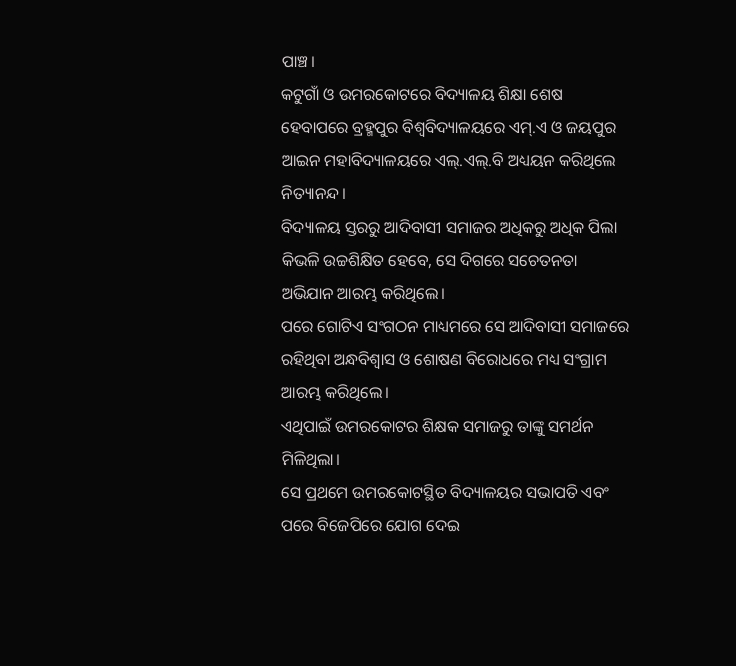ପାଞ୍ଚ।
କଟୁଗାଁ ଓ ଉମରକୋଟରେ ବିଦ୍ୟାଳୟ ଶିକ୍ଷା ଶେଷ ହେବାପରେ ବ୍ରହ୍ମପୁର ବିଶ୍ୱବିଦ୍ୟାଳୟରେ ଏମ୍.ଏ ଓ ଜୟପୁର ଆଇନ ମହାବିଦ୍ୟାଳୟରେ ଏଲ୍.ଏଲ୍.ବି ଅଧ୍ୟୟନ କରିଥିଲେ ନିତ୍ୟାନନ୍ଦ।
ବିଦ୍ୟାଳୟ ସ୍ତରରୁ ଆଦିବାସୀ ସମାଜର ଅଧିକରୁ ଅଧିକ ପିଲା କିଭଳି ଉଚ୍ଚଶିକ୍ଷିତ ହେବେ, ସେ ଦିଗରେ ସଚେତନତା ଅଭିଯାନ ଆରମ୍ଭ କରିଥିଲେ।
ପରେ ଗୋଟିଏ ସଂଗଠନ ମାଧ୍ୟମରେ ସେ ଆଦିବାସୀ ସମାଜରେ ରହିଥିବା ଅନ୍ଧବିଶ୍ୱାସ ଓ ଶୋଷଣ ବିରୋଧରେ ମଧ୍ୟ ସଂଗ୍ରାମ ଆରମ୍ଭ କରିଥିଲେ।
ଏଥିପାଇଁ ଉମରକୋଟର ଶିକ୍ଷକ ସମାଜରୁ ତାଙ୍କୁ ସମର୍ଥନ ମିଳିଥିଲା।
ସେ ପ୍ରଥମେ ଉମରକୋଟସ୍ଥିତ ବିଦ୍ୟାଳୟର ସଭାପତି ଏବଂ ପରେ ବିଜେପିରେ ଯୋଗ ଦେଇ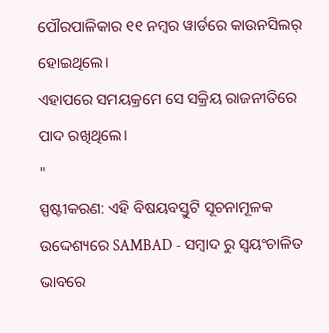ପୌରପାଳିକାର ୧୧ ନମ୍ବର ୱାର୍ଡରେ କାଉନସିଲର୍ ହୋଇଥିଲେ।
ଏହାପରେ ସମୟକ୍ରମେ ସେ ସକ୍ରିୟ ରାଜନୀତିରେ ପାଦ ରଖିଥିଲେ।
"
ସ୍ପଷ୍ଟୀକରଣ: ଏହି ବିଷୟବସ୍ତୁଟି ସୂଚନାମୂଳକ ଉଦ୍ଦେଶ୍ୟରେ SAMBAD - ସମ୍ବାଦ ରୁ ସ୍ୱୟଂଚାଳିତ ଭାବରେ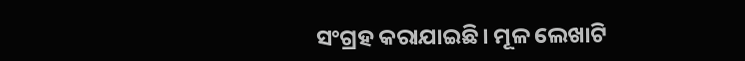ସଂଗ୍ରହ କରାଯାଇଛି। ମୂଳ ଲେଖାଟି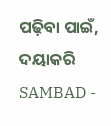ପଢ଼ିବା ପାଇଁ, ଦୟାକରି SAMBAD -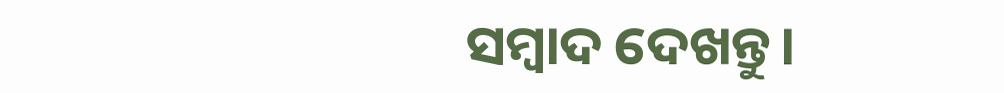ସମ୍ବାଦ ଦେଖନ୍ତୁ।